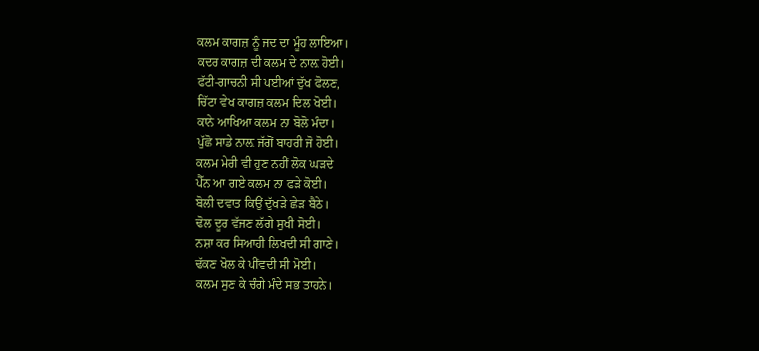ਕਲਮ ਕਾਗਜ਼ ਨੂੰ ਜਦ ਦਾ ਮੂੰਹ ਲਾਇਆ।
ਕਦਰ ਕਾਗਜ਼ ਦੀ ਕਲਮ ਦੇ ਨਾਲ਼ ਹੋਈ।
ਫੱਟੀ-ਗਾਚਨੀ ਸੀ ਪਈਆਂ ਦੁੱਖ ਫੋਲਣ,
ਚਿੱਟਾ ਵੇਖ ਕਾਗਜ਼ ਕਲਮ ਦਿਲ ਖੋਈ।
ਕਾਨੇ ਆਖਿਆ ਕਲਮ ਨਾ ਬੋਲੋ ਮੰਦਾ।
ਪੁੱਛੋ ਸਾਡੇ ਨਾਲ਼ ਜੱਗੋਂ ਬਾਹਰੀ ਜੋ ਹੋਈ।
ਕਲਮ ਮੇਰੀ ਵੀ ਹੁਣ ਨਹੀਂ ਲੋਕ ਘੜਦੇ
ਪੈੱਨ ਆ ਗਏ ਕਲਮ ਨਾ ਫੜੇ ਕੋਈ।
ਬੋਲੀ ਦਵਾਤ ਕਿਉਂ ਦੁੱਖੜੇ ਛੇੜ ਬੈਠੇ।
ਢੋਲ ਦੂਰ ਵੱਜਣ ਲੱਗੇ ਸੁਖੀ ਸੋਈ।
ਨਸ਼ਾ ਕਰ ਸਿਆਹੀ ਲਿਖਦੀ ਸੀ ਗਾਣੇ।
ਢੱਕਣ ਖੋਲ ਕੇ ਪੀਂਵਦੀ ਸੀ ਮੋਈ।
ਕਲਮ ਸੁਣ ਕੇ ਚੰਗੇ ਮੰਦੇ ਸਭ ਤਾਹਨੇ।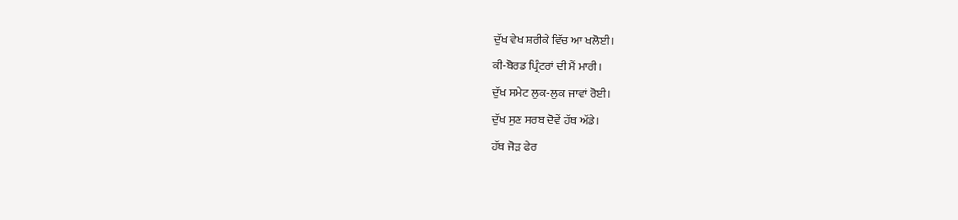ਦੁੱਖ ਵੇਖ ਸ਼ਰੀਕੇ ਵਿੱਚ ਆ ਖਲੋਈ।
ਕੀ-ਬੋਰਡ ਪ੍ਰਿੰਟਰਾਂ ਦੀ ਮੈਂ ਮਾਰੀ।
ਦੁੱਖ ਸਮੇਟ ਲੁਕ-ਲੁਕ ਜਾਵਾਂ ਰੋਈ।
ਦੁੱਖ ਸੁਣ ਸਰਬ ਦੋਵੇਂ ਹੱਥ ਅੱਡੇ।
ਹੱਥ ਜੋੜ ਫੇਰ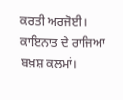ਕਰਤੀ ਅਰਜੋਈ।
ਕਾਇਨਾਤ ਦੇ ਰਾਜਿਆ ਬਖ਼ਸ਼ ਕਲਮਾਂ।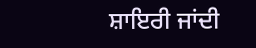ਸ਼ਾਇਰੀ ਜਾਂਦੀ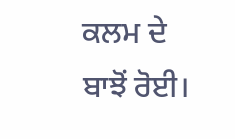ਕਲਮ ਦੇ ਬਾਝੋਂ ਰੋਈ।